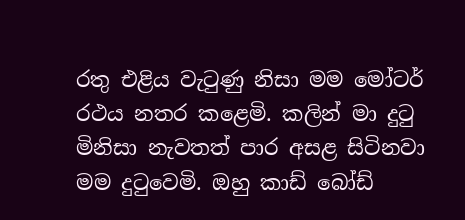රතු එළිය වැටුණු නිසා මම මෝටර් රථය නතර කළෙමි. කලින් මා දුටු මිනිසා නැවතත් පාර අසළ සිටිනවා මම දුටුවෙමි. ඔහු කාඩ් බෝඩ්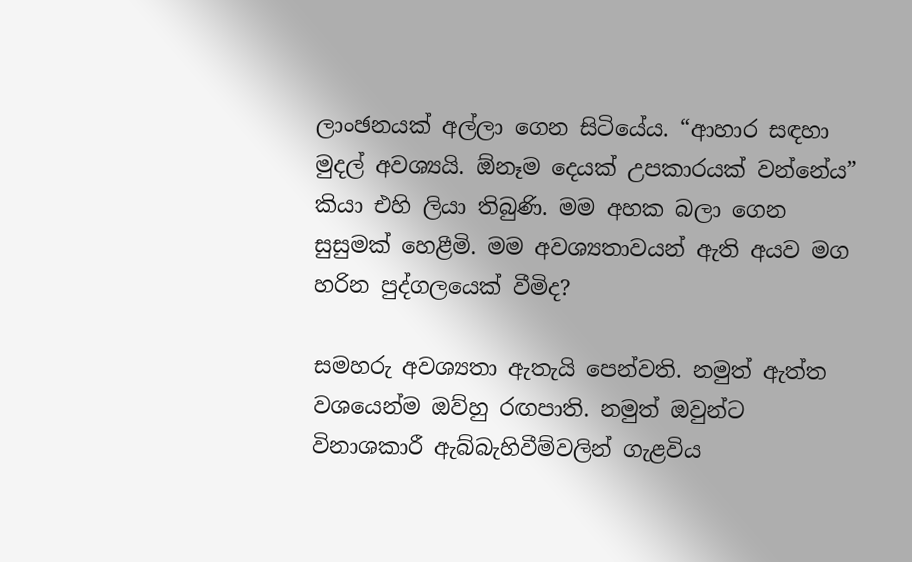ලාංඡනයක් අල්ලා ගෙන සිටියේය. “ආහාර සඳහා මුදල් අවශ්‍යයි. ඕනෑම දෙයක් උපකාරයක් වන්නේය” කියා එහි ලියා තිබුණි. මම අහක බලා ගෙන සුසුමක් හෙළීමි. මම අවශ්‍යතාවයන් ඇති අයව මග හරින පුද්ගලයෙක් වීමිද?

සමහරු අවශ්‍යතා ඇතැයි පෙන්වති. නමුත් ඇත්ත වශයෙන්ම ඔව්හු රඟපාති. නමුත් ඔවුන්ට විනාශකාරී ඇබ්බැහිවීම්වලින් ගැළවිය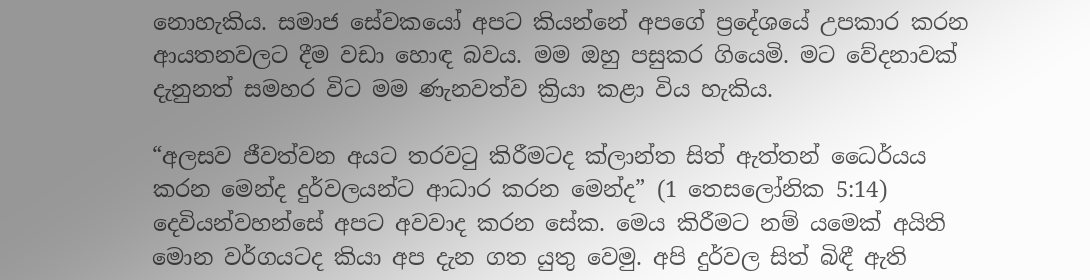නොහැකිය. සමාජ සේවකයෝ අපට කියන්නේ අපගේ ප්‍රදේශයේ උපකාර කරන ආයතනවලට දීම වඩා හොඳ බවය. මම ඔහු පසුකර ගියෙමි. මට වේදනාවක් දැනුනත් සමහර විට මම ණැනවත්ව ක්‍රියා කළා විය හැකිය.

“අලසව ජීවත්වන අයට තරවටු කිරීමටද ක්ලාන්ත සිත් ඇත්තන් ධෛර්යය කරන මෙන්ද දුර්වලයන්ට ආධාර කරන මෙන්ද” (1 තෙසලෝනික 5:14) දෙවියන්වහන්සේ අපට අවවාද කරන සේක. මෙය කිරීමට නම් යමෙක් අයිති මොන වර්ගයටද කියා අප දැන ගත යුතු වෙමු. අපි දුර්වල සිත් බිඳී ඇති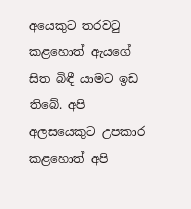අයෙකුට තරවටු කළහොත් ඇයගේ සිත බිඳී යාමට ඉඩ තිබේ. අපි අලසයෙකුට උපකාර කළහොත් අපි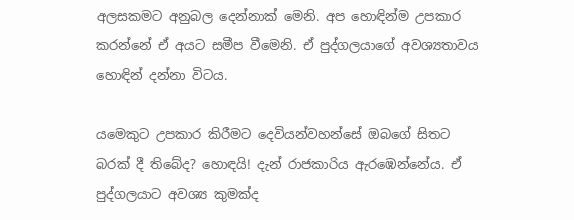අලසකමට අනුබල දෙන්නාක් මෙනි. අප හොඳින්ම උපකාර කරන්නේ ඒ අයට සමීප වීමෙනි. ඒ පුද්ගලයාගේ අවශ්‍යතාවය හොඳින් දන්නා විටය.

යමෙකුට උපකාර කිරීමට දෙවියන්වහන්සේ ඔබගේ සිතට බරක් දී තිබේද? හොඳයි! දැන් රාජකාරිය ඇරඹෙන්නේය. ඒ පුද්ගලයාට අවශ්‍ය කුමක්ද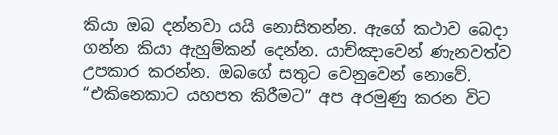කියා ඔබ දන්නවා යයි නොසිතන්න. ඇගේ කථාව බෙදා ගන්න කියා ඇහුම්කන් දෙන්න. යාච්ඤාවෙන් ණැනවත්ව උපකාර කරන්න. ඔබගේ සතුට වෙනුවෙන් නොවේ.
“එකිනෙකාට යහපත කිරීමට” අප අරමුණු කරන විට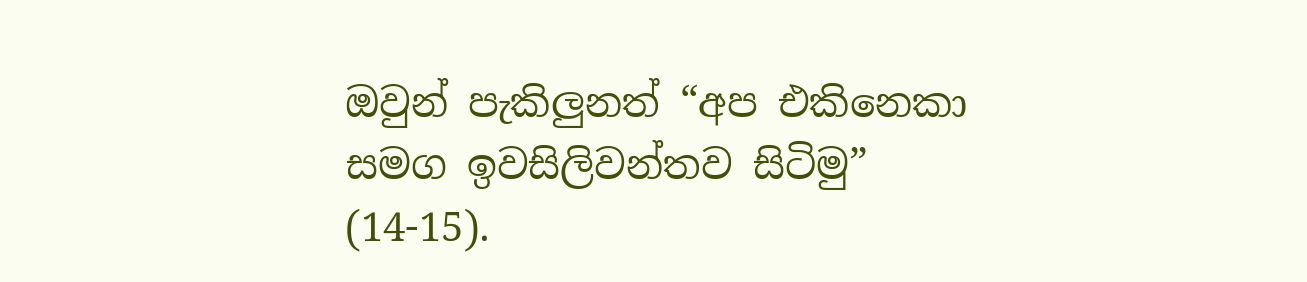ඔවුන් පැකිලුනත් “අප එකිනෙකා සමග ඉවසිලිවන්තව සිටිමු” (14-15).